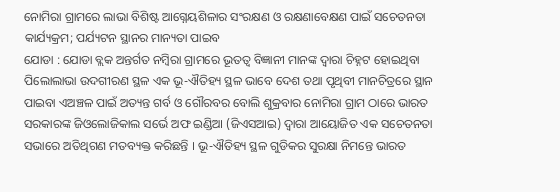ନୋମିରା ଗ୍ରାମରେ ଲାଭା ବିଶିଷ୍ଟ ଆଗ୍ନେୟଶିଳାର ସଂରକ୍ଷଣ ଓ ରକ୍ଷଣାବେକ୍ଷଣ ପାଇଁ ସଚେତନତା କାର୍ଯ୍ୟକ୍ରମ; ପର୍ଯ୍ୟଟନ ସ୍ଥାନର ମାନ୍ୟତା ପାଇବ
ଯୋଡା : ଯୋଡା ବ୍ଲକ ଅନ୍ତର୍ଗତ ନମ୍ବିରା ଗ୍ରାମରେ ଭୂତତ୍ୱ ବିଜ୍ଞାନୀ ମାନଙ୍କ ଦ୍ୱାରା ଚିହ୍ନଟ ହୋଇଥିବା ପିଲୋଲାଭା ଉଦଗୀରଣ ସ୍ଥଳ ଏକ ଭୂ-ଐତିହ୍ୟ ସ୍ଥଳ ଭାବେ ଦେଶ ତଥା ପୃଥିବୀ ମାନଚିତ୍ରରେ ସ୍ଥାନ ପାଇବା ଏଅଞ୍ଚଳ ପାଇଁ ଅତ୍ୟନ୍ତ ଗର୍ବ ଓ ଗୌରବର ବୋଲି ଶୁକ୍ରବାର ନୋମିରା ଗ୍ରାମ ଠାରେ ଭାରତ ସରକାରଙ୍କ ଜିଓଲୋଜିକାଲ ସର୍ଭେ ଅଫ ଇଣ୍ଡିଆ (ଜିଏସଆଇ) ଦ୍ୱାରା ଆୟୋଜିତ ଏକ ସଚେତନତା ସଭାରେ ଅତିଥିଗଣ ମତବ୍ୟକ୍ତ କରିଛନ୍ତି । ଭୂ-ଐତିହ୍ୟ ସ୍ଥଳ ଗୁଡିକର ସୁରକ୍ଷା ନିମନ୍ତେ ଭାରତ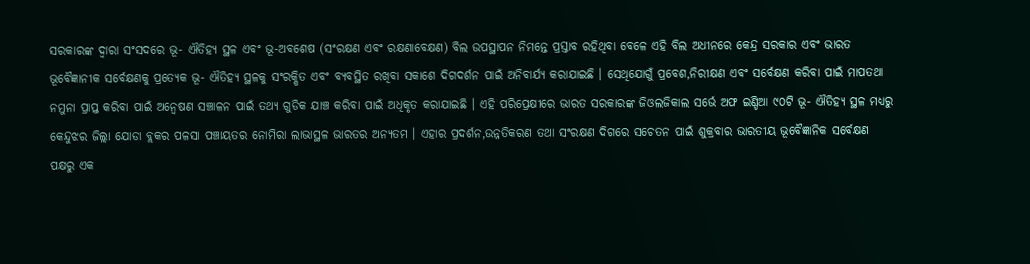ସରକାରଙ୍କ ଦ୍ୱାରା ସଂସଦରେ ଭୂ- ଐତିହ୍ୟ ସ୍ଥଳ ଏବଂ ଭୂ-ଅବଶେଷ (ସଂରକ୍ଷଣ ଏବଂ ରକ୍ଷଣାବେକ୍ଷଣ) ବିଲ ଉପସ୍ଥାପନ ନିମନ୍ତେ ପ୍ରସ୍ତାବ ରହିଥିବା ବେଳେ ଏହି ବିଲ ଅଧୀନରେ କେନ୍ଦ୍ର ସରକାର ଏବଂ ଭାରତ ଭୂବୈଜ୍ଞାନୀକ ସର୍ବେକ୍ଷଣକୁ ପ୍ରତ୍ୟେକ ଭୂ- ଐତିହ୍ୟ ସ୍ଥଳକୁ ସଂରକ୍ଷିତ ଏବଂ ବ୍ୟବସ୍ଥିତ ରଖିବା ସକାଶେ ଦିଗଦର୍ଶନ ପାଇଁ ଅନିବାର୍ଯ୍ୟ କରାଯାଇଛି । ସେଥିଯୋଗୁଁ ପ୍ରବେଶ,ନିରୀକ୍ଷଣ ଏବଂ ସର୍ବେକ୍ଷଣ କରିବା ପାଇଁ ମାପତଥା ନମୁନା ପ୍ରାପ୍ତ କରିବା ପାଇଁ ଅନ୍ୱେଷଣ ସଞ୍ଚାଳନ ପାଇଁ ତଥ୍ୟ ଗୁଡିକ ଯାଞ୍ଚ କରିବା ପାଇଁ ଅଧିକୃତ କରାଯାଇଛି । ଏହି ପରିପ୍ରେକ୍ଷୀରେ ଭାରତ ସରକାରଙ୍କ ଜିଓଲଜିକାଲ ସର୍ଭେ ଅଫ ଇଣ୍ଡିଆ ୯୦ଟି ଭୂ- ଐତିହ୍ୟ ସ୍ଥଳ ମଧ୍ୟରୁ କେନ୍ଦୁଝର ଜିଲ୍ଲା ଯୋଡା ବ୍ଲକର ପଳସା ପଞ୍ଚାୟତର ନୋମିରା ଲାଭାସ୍ଥଳ ଭାରତର ଅନ୍ୟତମ । ଏହାର ପ୍ରଦର୍ଶନ,ଉନ୍ନତିକରଣ ତଥା ସଂରକ୍ଷଣ ଦିଗରେ ସଚେତନ ପାଇଁ ଶୁକ୍ରବାର ଭାରତୀୟ ଭୂବୈଜ୍ଞାନିକ ସର୍ବେକ୍ଷଣ ପକ୍ଷରୁ ଏକ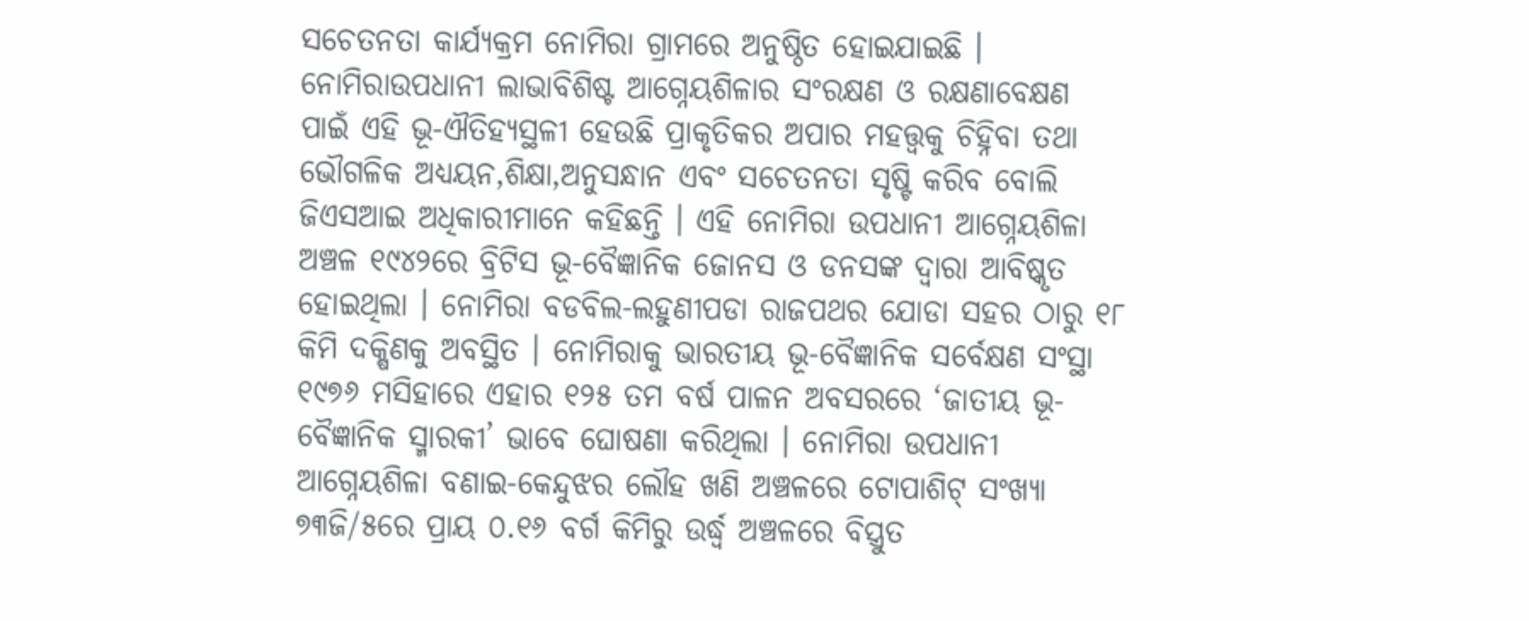ସଚେତନତା କାର୍ଯ୍ୟକ୍ରମ ନୋମିରା ଗ୍ରାମରେ ଅନୁଷ୍ଠିତ ହୋଇଯାଇଛି । ନୋମିରାଉପଧାନୀ ଲାଭାବିଶିଷ୍ଟ ଆଗ୍ନେୟଶିଳାର ସଂରକ୍ଷଣ ଓ ରକ୍ଷଣାବେକ୍ଷଣ ପାଇଁ ଏହି ଭୂ-ଐତିହ୍ୟସ୍ଥଳୀ ହେଉଛି ପ୍ରାକୃତିକର ଅପାର ମହତ୍ତ୍ୱକୁ ଚିହ୍ନିବା ତଥା ଭୌଗଳିକ ଅଧ୍ୟୟନ,ଶିକ୍ଷା,ଅନୁସନ୍ଧାନ ଏବଂ ସଚେତନତା ସୃଷ୍ଟି କରିବ ବୋଲି ଜିଏସଆଇ ଅଧିକାରୀମାନେ କହିଛନ୍ତି । ଏହି ନୋମିରା ଉପଧାନୀ ଆଗ୍ନେୟଶିଳା ଅଞ୍ଚଳ ୧୯୪୨ରେ ବ୍ରିଟିସ ଭୂ-ବୈଜ୍ଞାନିକ ଜୋନସ ଓ ଡନସଙ୍କ ଦ୍ୱାରା ଆବିଷ୍କୃତ ହୋଇଥିଲା । ନୋମିରା ବଡବିଲ-ଲହୁଣୀପଡା ରାଜପଥର ଯୋଡା ସହର ଠାରୁ ୧୮ କିମି ଦକ୍ଷିଣକୁ ଅବସ୍ଥିତ । ନୋମିରାକୁ ଭାରତୀୟ ଭୂ-ବୈଜ୍ଞାନିକ ସର୍ବେକ୍ଷଣ ସଂସ୍ଥା ୧୯୭୬ ମସିହାରେ ଏହାର ୧୨୫ ତମ ବର୍ଷ ପାଳନ ଅବସରରେ ‘ଜାତୀୟ ଭୂ-ବୈଜ୍ଞାନିକ ସ୍ମାରକୀ’ ଭାବେ ଘୋଷଣା କରିଥିଲା । ନୋମିରା ଉପଧାନୀ ଆଗ୍ନେୟଶିଳା ବଣାଇ-କେନ୍ଦୁଝର ଲୌହ ଖଣି ଅଞ୍ଚଳରେ ଟୋପାଶିଟ୍ ସଂଖ୍ୟା ୭୩ଜି/୫ରେ ପ୍ରାୟ ୦.୧୬ ବର୍ଗ କିମିରୁ ଉର୍ଦ୍ଧ୍ଵ ଅଞ୍ଚଳରେ ବିସ୍ତ୍ରୁତ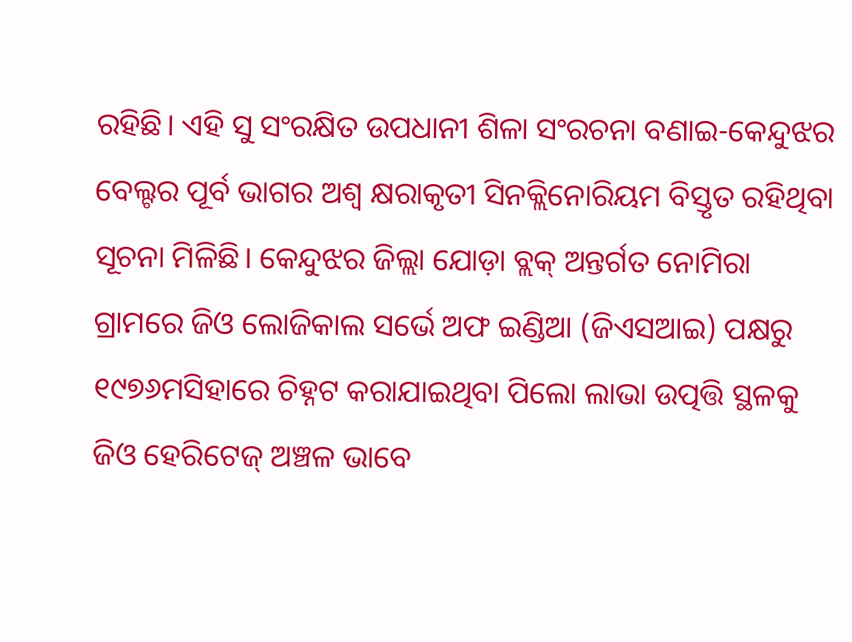ରହିଛି। ଏହି ସୁ ସଂରକ୍ଷିତ ଉପଧାନୀ ଶିଳା ସଂରଚନା ବଣାଇ-କେନ୍ଦୁଝର ବେଲ୍ଟର ପୂର୍ବ ଭାଗର ଅଶ୍ଵ କ୍ଷରାକୃତୀ ସିନକ୍ଲିନୋରିୟମ ବିସ୍ତୃତ ରହିଥିବା ସୂଚନା ମିଳିଛି। କେନ୍ଦୁଝର ଜିଲ୍ଲା ଯୋଡ଼ା ବ୍ଲକ୍ ଅନ୍ତର୍ଗତ ନୋମିରା ଗ୍ରାମରେ ଜିଓ ଲୋଜିକାଲ ସର୍ଭେ ଅଫ ଇଣ୍ଡିଆ (ଜିଏସଆଇ) ପକ୍ଷରୁ ୧୯୭୬ମସିହାରେ ଚିହ୍ନଟ କରାଯାଇଥିବା ପିଲୋ ଲାଭା ଉତ୍ପତ୍ତି ସ୍ଥଳକୁ ଜିଓ ହେରିଟେଜ୍ ଅଞ୍ଚଳ ଭାବେ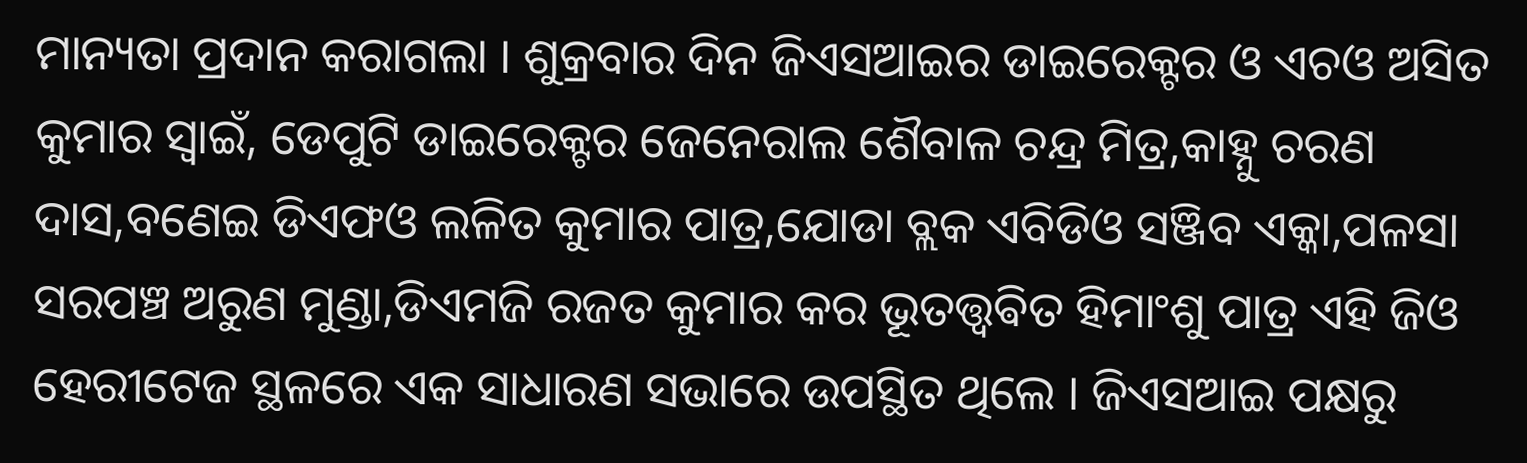ମାନ୍ୟତା ପ୍ରଦାନ କରାଗଲା । ଶୁକ୍ରବାର ଦିନ ଜିଏସଆଇର ଡାଇରେକ୍ଟର ଓ ଏଚଓ ଅସିତ କୁମାର ସ୍ୱାଇଁ, ଡେପୁଟି ଡାଇରେକ୍ଟର ଜେନେରାଲ ଶୈବାଳ ଚନ୍ଦ୍ର ମିତ୍ର,କାହ୍ନୁ ଚରଣ ଦାସ,ବଣେଇ ଡିଏଫଓ ଲଳିତ କୁମାର ପାତ୍ର,ଯୋଡା ବ୍ଲକ ଏବିଡିଓ ସଞ୍ଜିବ ଏକ୍କା,ପଳସା ସରପଞ୍ଚ ଅରୁଣ ମୁଣ୍ଡା,ଡିଏମଜି ରଜତ କୁମାର କର ଭୂତତ୍ତ୍ଵଵିତ ହିମାଂଶୁ ପାତ୍ର ଏହି ଜିଓ ହେରୀଟେଜ ସ୍ଥଳରେ ଏକ ସାଧାରଣ ସଭାରେ ଉପସ୍ଥିତ ଥିଲେ । ଜିଏସଆଇ ପକ୍ଷରୁ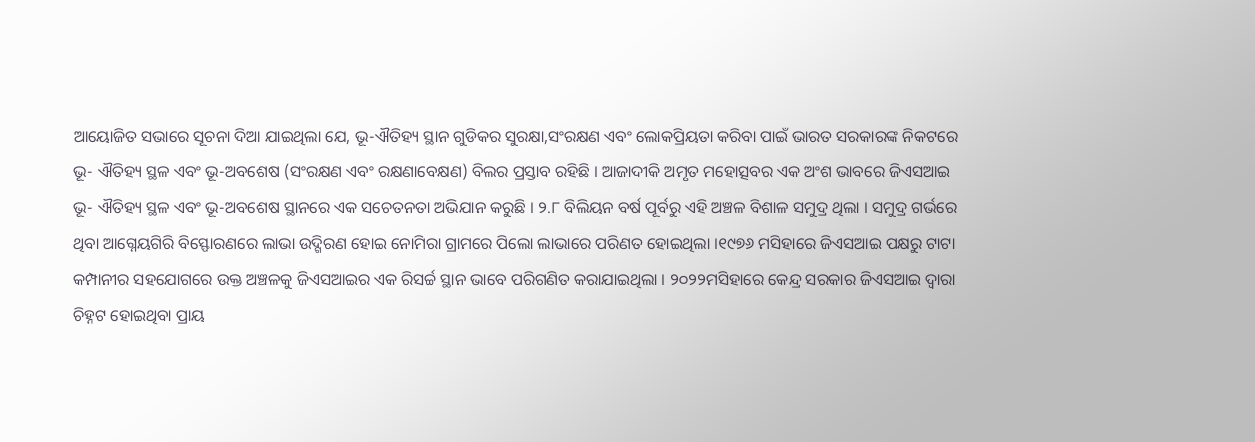ଆୟୋଜିତ ସଭାରେ ସୂଚନା ଦିଆ ଯାଇଥିଲା ଯେ, ଭୂ-ଐତିହ୍ୟ ସ୍ଥାନ ଗୁଡିକର ସୁରକ୍ଷା,ସଂରକ୍ଷଣ ଏବଂ ଲୋକପ୍ରିୟତା କରିବା ପାଇଁ ଭାରତ ସରକାରଙ୍କ ନିକଟରେ ଭୂ- ଐତିହ୍ୟ ସ୍ଥଳ ଏବଂ ଭୂ-ଅବଶେଷ (ସଂରକ୍ଷଣ ଏବଂ ରକ୍ଷଣାବେକ୍ଷଣ) ବିଲର ପ୍ରସ୍ତାବ ରହିଛି । ଆଜାଦୀକି ଅମୃତ ମହୋତ୍ସବର ଏକ ଅଂଶ ଭାବରେ ଜିଏସଆଇ ଭୂ- ଐତିହ୍ୟ ସ୍ଥଳ ଏବଂ ଭୂ-ଅବଶେଷ ସ୍ଥାନରେ ଏକ ସଚେତନତା ଅଭିଯାନ କରୁଛି । ୨.୮ ବିଲିୟନ ବର୍ଷ ପୂର୍ବରୁ ଏହି ଅଞ୍ଚଳ ବିଶାଳ ସମୁଦ୍ର ଥିଲା । ସମୁଦ୍ର ଗର୍ଭରେ ଥିବା ଆଗ୍ନେୟଗିରି ବିସ୍ଫୋରଣରେ ଲାଭା ଉଦ୍ଗିରଣ ହୋଇ ନୋମିରା ଗ୍ରାମରେ ପିଲୋ ଲାଭାରେ ପରିଣତ ହୋଇଥିଲା ।୧୯୭୬ ମସିହାରେ ଜିଏସଆଇ ପକ୍ଷରୁ ଟାଟା କମ୍ପାନୀର ସହଯୋଗରେ ଉକ୍ତ ଅଞ୍ଚଳକୁ ଜିଏସଆଇର ଏକ ରିସର୍ଚ୍ଚ ସ୍ଥାନ ଭାବେ ପରିଗଣିତ କରାଯାଇଥିଲା । ୨୦୨୨ମସିହାରେ କେନ୍ଦ୍ର ସରକାର ଜିଏସଆଇ ଦ୍ଵାରା ଚିହ୍ନଟ ହୋଇଥିବା ପ୍ରାୟ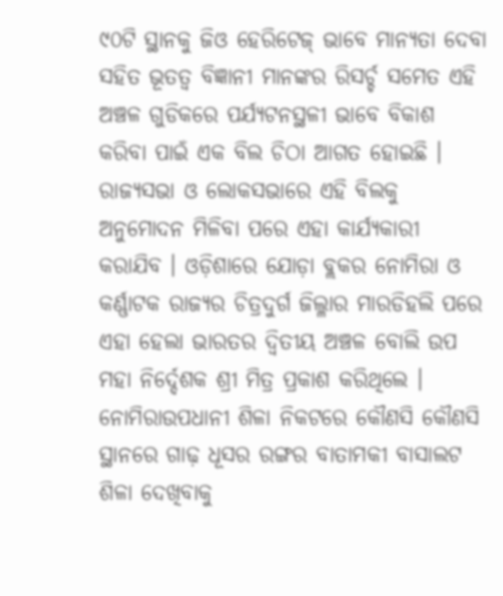୯୦ଟି ସ୍ଥାନକୁ ଜିଓ ହେରିଟେଜ୍ ଭାବେ ମାନ୍ୟତା ଦେବା ସହିତ ଭୂତତ୍ଵ ବିଜ୍ଞାନୀ ମାନଙ୍କର ରିସର୍ଚ୍ଚ ସମେତ ଏହି ଅଞ୍ଚଳ ଗୁଡିକରେ ପର୍ଯ୍ୟଟନସ୍ଥଳୀ ଭାବେ ବିକାଶ କରିବା ପାଇଁ ଏକ ବିଲ ଚିଠା ଆଗତ ହୋଇଛି । ରାଜ୍ୟସଭା ଓ ଲୋକସଭାରେ ଏହି ବିଲକୁ ଅନୁମୋଦନ ମିଳିବା ପରେ ଏହା କାର୍ଯ୍ୟକାରୀ କରାଯିବ । ଓଡ଼ିଶାରେ ଯୋଡ଼ା ବ୍ଲକର ନୋମିରା ଓ କର୍ଣ୍ଣାଟକ ରାଜ୍ୟର ଚିତ୍ରଦୁର୍ଗ ଜିଲ୍ଳାର ମାରଡିହଲି ପରେ ଏହା ହେଲା ଭାରତର ଦ୍ୱିତୀୟ ଅଞ୍ଚଳ ବୋଲି ଉପ ମହା ନିର୍ଦ୍ଦେଶକ ଶ୍ରୀ ମିତ୍ର ପ୍ରକାଶ କରିଥିଲେ । ନୋମିରାଉପଧାନୀ ଶିଳା ନିକଟରେ କୌଣସି କୌଣସି ସ୍ଥାନରେ ଗାଢ଼ ଧୂସର ରଙ୍ଗର ବାତାମକୀ ବାସାଲଟ ଶିଳା ଦେଖିବାକୁ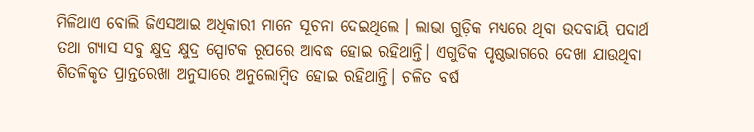ମିଳିଥାଏ ବୋଲି ଜିଏସଆଇ ଅଧିକାରୀ ମାନେ ସୂଚନା ଦେଇଥିଲେ । ଲାଭା ଗୁଡ଼ିକ ମଧ୍ୟରେ ଥିବା ଉଦବାୟି ପଦାର୍ଥ ତଥା ଗ୍ୟାସ ସବୁ କ୍ଷୁଦ୍ର କ୍ଷୁଦ୍ର ସ୍ପୋଟକ ରୂପରେ ଆବଦ୍ଧ ହୋଇ ରହିଥାନ୍ତି। ଏଗୁଡିକ ପୃଷ୍ଠଭାଗରେ ଦେଖା ଯାଉଥିବା ଶିତଳିକୃତ ପ୍ରାନ୍ତରେଖା ଅନୁସାରେ ଅନୁଲୋମ୍ବିତ ହୋଇ ରହିଥାନ୍ତି। ଚଳିତ ବର୍ଷ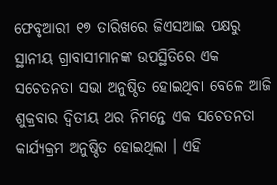ଫେବୃଆରୀ ୧୭ ତାରିଖରେ ଜିଏସଆଇ ପକ୍ଷରୁ ସ୍ଥାନୀୟ ଗ୍ରାବାସୀମାନଙ୍କ ଉପସ୍ଥିତିରେ ଏକ ସଚେତନତା ସଭା ଅନୁଷ୍ଠିତ ହୋଇଥିବା ବେଳେ ଆଜି ଶୁକ୍ରବାର ଦ୍ୱିତୀୟ ଥର ନିମନ୍ତେ ଏକ ସଚେତନତା କାର୍ଯ୍ୟକ୍ରମ ଅନୁଷ୍ଠିତ ହୋଇଥିଲା । ଏହି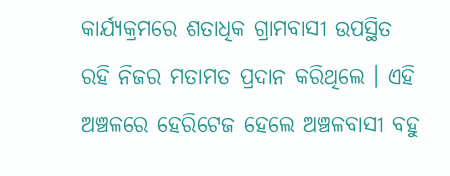କାର୍ଯ୍ୟକ୍ରମରେ ଶତାଧିକ ଗ୍ରାମବାସୀ ଉପସ୍ଥିତ ରହି ନିଜର ମତାମତ ପ୍ରଦାନ କରିଥିଲେ । ଏହି ଅଞ୍ଚଳରେ ହେରିଟେଜ ହେଲେ ଅଞ୍ଚଳବାସୀ ବହୁ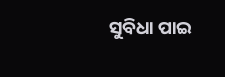ସୁବିଧା ପାଇ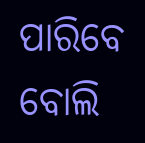ପାରିବେ ବୋଲି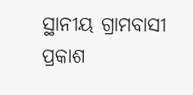ସ୍ଥାନୀୟ ଗ୍ରାମବାସୀ ପ୍ରକାଶ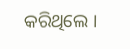କରିଥିଲେ ।